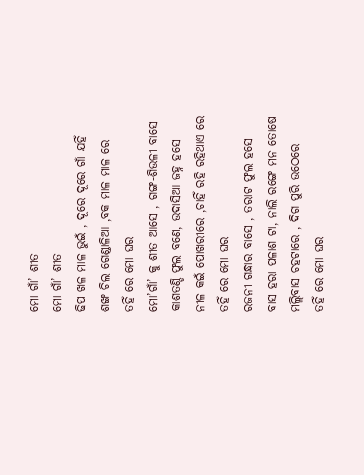ମୋ ଗାଁ’ ଶୀତ
ମୋ ଗାଁ’ ଶୀତ
ଢିପ ଖଳ ମାଳ ଭୁଇଁ , ଦୂରେ ଦୂରେ ଗାଁ ଯହିଁ
ଶଙ୍ଖ ଚିଲ ଗେଣ୍ଡାଳିଆ ,ବକ ମାଳ ମାଳ ରେ
ତହିଁ ରେ ମୋ ଘର
ମୋ’ଗାଁ’ କୁ ଶୀତ ଆସେ , ଗଙ୍ଗ-ଶିଉଳୀ ବାସେ
କାଶତଣ୍ଡି ଫୁଲ ବଣେ, ଉଦାସିଆ ଜହ୍ନ ହସେ
ନୀଳ କଇଁ ପୋଖରୀରେ ,ଚାହିଁ ରହି ରହିଥାଏ ରେ
ତହିଁ ରେ ମୋ ଘର
ରଜନୀ ଗନ୍ଧାର ବାସେ , ତରାଟ ଫୁଲ ହସେ
ବାସ ହରା ପଳାଶ ଟା, ନାଲି ରଙ୍ଗେ ମନ ତୋଷେ
ମଲ୍ଲିବାସ ଚହଟାରେ , ଦିଗ ପୁରି ଉଠେରେ
ତହିଁ ରେ ମୋ ଘର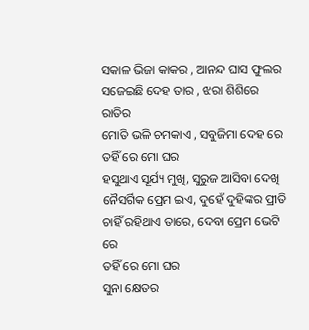ସକାଳ ଭିଜା କାକର , ଆନନ୍ଦ ଘାସ ଫୁଲର
ସଜେଇଛି ଦେହ ତାର , ଝରା ଶିଶିରେ ରାତିର
ମୋତି ଭଳି ଚମକାଏ , ସବୁଜିମା ଦେହ ରେ
ତହିଁ ରେ ମୋ ଘର
ହସୁଥାଏ ସୂର୍ଯ୍ୟ ମୁଖି, ସୁରୁଜ ଆସିବା ଦେଖି
ନୈସର୍ଗିକ ପ୍ରେମ ଇଏ, ଦୁହେଁ ଦୁହିଙ୍କର ପ୍ରୀତି
ଚାହିଁ ରହିଥାଏ ତାରେ, ଦେବା ପ୍ରେମ ଭେଟି ରେ
ତହିଁ ରେ ମୋ ଘର
ସୁନା କ୍ଷେତର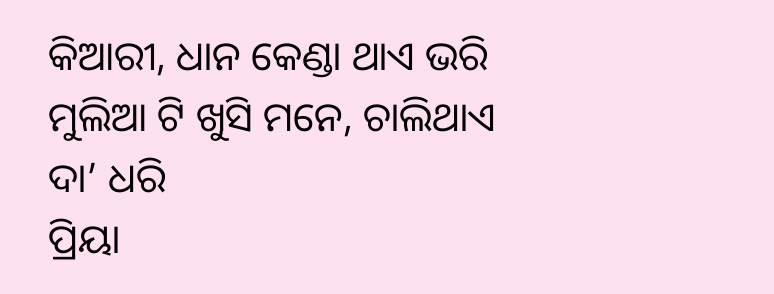କିଆରୀ, ଧାନ କେଣ୍ଡା ଥାଏ ଭରି
ମୁଲିଆ ଟି ଖୁସି ମନେ, ଚାଲିଥାଏ ଦା’ ଧରି
ପ୍ରିୟା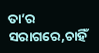ତା’ର ସରାଗରେ,ଚାହିଁ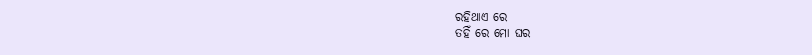ରହିଥାଏ ରେ
ତହିଁ ରେ ମୋ ଘର